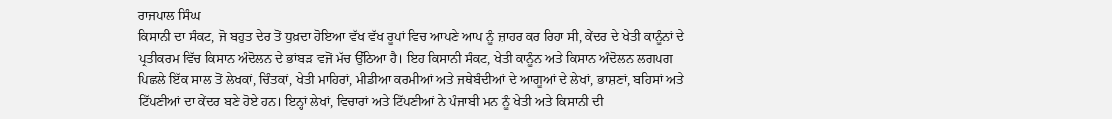ਰਾਜਪਾਲ ਸਿੰਘ
ਕਿਸਾਨੀ ਦਾ ਸੰਕਟ, ਜੋ ਬਹੁਤ ਦੇਰ ਤੋਂ ਧੁਖ਼ਦਾ ਹੋਇਆ ਵੱਖ ਵੱਖ ਰੂਪਾਂ ਵਿਚ ਆਪਣੇ ਆਪ ਨੂੰ ਜ਼ਾਹਰ ਕਰ ਰਿਹਾ ਸੀ, ਕੇਂਦਰ ਦੇ ਖੇਤੀ ਕਾਨੂੰਨਾਂ ਦੇ ਪ੍ਰਤੀਕਰਮ ਵਿੱਚ ਕਿਸਾਨ ਅੰਦੋਲਨ ਦੇ ਭਾਂਬੜ ਵਜੋਂ ਮੱਚ ਉੱਠਿਆ ਹੈ। ਇਹ ਕਿਸਾਨੀ ਸੰਕਟ, ਖੇਤੀ ਕਾਨੂੰਨ ਅਤੇ ਕਿਸਾਨ ਅੰਦੋਲਨ ਲਗਪਗ ਪਿਛਲੇ ਇੱਕ ਸਾਲ ਤੋਂ ਲੇਖਕਾਂ, ਚਿੰਤਕਾਂ, ਖੇਤੀ ਮਾਹਿਰਾਂ, ਮੀਡੀਆ ਕਰਮੀਆਂ ਅਤੇ ਜਥੇਬੰਦੀਆਂ ਦੇ ਆਗੂਆਂ ਦੇ ਲੇਖਾਂ, ਭਾਸ਼ਣਾਂ, ਬਹਿਸਾਂ ਅਤੇ ਟਿੱਪਣੀਆਂ ਦਾ ਕੇਂਦਰ ਬਣੇ ਹੋਏ ਹਨ। ਇਨ੍ਹਾਂ ਲੇਖਾਂ, ਵਿਚਾਰਾਂ ਅਤੇ ਟਿੱਪਣੀਆਂ ਨੇ ਪੰਜਾਬੀ ਮਨ ਨੂੰ ਖੇਤੀ ਅਤੇ ਕਿਸਾਨੀ ਦੀ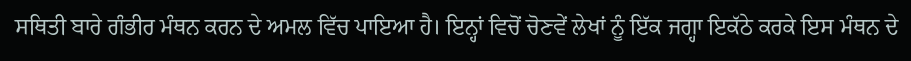ਸਥਿਤੀ ਬਾਰੇ ਗੰਭੀਰ ਮੰਥਨ ਕਰਨ ਦੇ ਅਮਲ ਵਿੱਚ ਪਾਇਆ ਹੈ। ਇਨ੍ਹਾਂ ਵਿਚੋਂ ਚੋਣਵੇਂ ਲੇਖਾਂ ਨੂੰ ਇੱਕ ਜਗ੍ਹਾ ਇਕੱਠੇ ਕਰਕੇ ਇਸ ਮੰਥਨ ਦੇ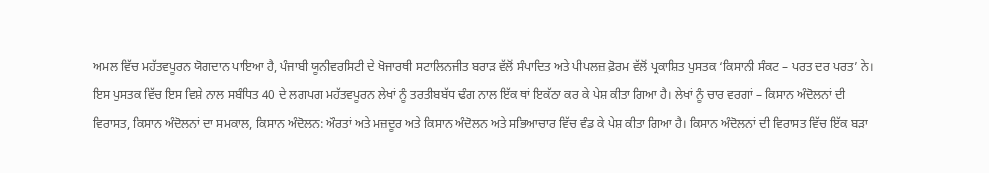ਅਮਲ ਵਿੱਚ ਮਹੱਤਵਪੂਰਨ ਯੋਗਦਾਨ ਪਾਇਆ ਹੈ, ਪੰਜਾਬੀ ਯੂਨੀਵਰਸਿਟੀ ਦੇ ਖੋਜਾਰਥੀ ਸਟਾਲਿਨਜੀਤ ਬਰਾੜ ਵੱਲੋਂ ਸੰਪਾਦਿਤ ਅਤੇ ਪੀਪਲਜ਼ ਫ਼ੋਰਮ ਵੱਲੋਂ ਪ੍ਰਕਾਸ਼ਿਤ ਪੁਸਤਕ ‘ਕਿਸਾਨੀ ਸੰਕਟ – ਪਰਤ ਦਰ ਪਰਤ’ ਨੇ।
ਇਸ ਪੁਸਤਕ ਵਿੱਚ ਇਸ ਵਿਸ਼ੇ ਨਾਲ ਸਬੰਧਿਤ 40 ਦੇ ਲਗਪਗ ਮਹੱਤਵਪੂਰਨ ਲੇਖਾਂ ਨੂੰ ਤਰਤੀਬਬੱਧ ਢੰਗ ਨਾਲ ਇੱਕ ਥਾਂ ਇਕੱਠਾ ਕਰ ਕੇ ਪੇਸ਼ ਕੀਤਾ ਗਿਆ ਹੈ। ਲੇਖਾਂ ਨੂੰ ਚਾਰ ਵਰਗਾਂ – ਕਿਸਾਨ ਅੰਦੋਲਨਾਂ ਦੀ ਵਿਰਾਸਤ, ਕਿਸਾਨ ਅੰਦੋਲਨਾਂ ਦਾ ਸਮਕਾਲ, ਕਿਸਾਨ ਅੰਦੋਲਨ: ਔਰਤਾਂ ਅਤੇ ਮਜ਼ਦੂਰ ਅਤੇ ਕਿਸਾਨ ਅੰਦੋਲਨ ਅਤੇ ਸਭਿਆਚਾਰ ਵਿੱਚ ਵੰਡ ਕੇ ਪੇਸ਼ ਕੀਤਾ ਗਿਆ ਹੈ। ਕਿਸਾਨ ਅੰਦੋਲਨਾਂ ਦੀ ਵਿਰਾਸਤ ਵਿੱਚ ਇੱਕ ਬੜਾ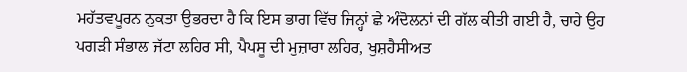ਮਹੱਤਵਪੂਰਨ ਨੁਕਤਾ ਉਭਰਦਾ ਹੈ ਕਿ ਇਸ ਭਾਗ ਵਿੱਚ ਜਿਨ੍ਹਾਂ ਛੇ ਅੰਦੋਲਨਾਂ ਦੀ ਗੱਲ ਕੀਤੀ ਗਈ ਹੈ, ਚਾਹੇ ਉਹ ਪਗੜੀ ਸੰਭਾਲ ਜੱਟਾ ਲਹਿਰ ਸੀ, ਪੈਪਸੂ ਦੀ ਮੁਜ਼ਾਰਾ ਲਹਿਰ, ਖੁਸ਼ਹੈਸੀਅਤ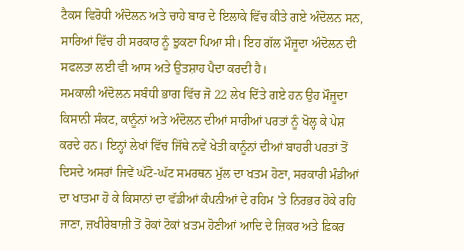ਟੈਕਸ ਵਿਰੋਧੀ ਅੰਦੋਲਨ ਅਤੇ ਚਾਹੇ ਬਾਰ ਦੇ ਇਲਾਕੇ ਵਿੱਚ ਕੀਤੇ ਗਏ ਅੰਦੋਲਨ ਸਨ, ਸਾਰਿਆਂ ਵਿੱਚ ਹੀ ਸਰਕਾਰ ਨੂੰ ਝੁਕਣਾ ਪਿਆ ਸੀ। ਇਹ ਗੱਲ ਮੌਜੂਦਾ ਅੰਦੋਲਨ ਦੀ ਸਫਲਤਾ ਲਈ ਵੀ ਆਸ ਅਤੇ ਉਤਸ਼ਾਹ ਪੈਦਾ ਕਰਦੀ ਹੈ।
ਸਮਕਾਲੀ ਅੰਦੋਲਨ ਸਬੰਧੀ ਭਾਗ ਵਿੱਚ ਜੋ 22 ਲੇਖ ਦਿੱਤੇ ਗਏ ਹਨ ਉਹ ਮੌਜੂਦਾ ਕਿਸਾਨੀ ਸੰਕਟ, ਕਾਨੂੰਨਾਂ ਅਤੇ ਅੰਦੋਲਨ ਦੀਆਂ ਸਾਰੀਆਂ ਪਰਤਾਂ ਨੂੰ ਖੋਲ੍ਹ ਕੇ ਪੇਸ਼ ਕਰਦੇ ਹਨ। ਇਨ੍ਹਾਂ ਲੇਖਾਂ ਵਿੱਚ ਜਿੱਥੇ ਨਵੇਂ ਖੇਤੀ ਕਾਨੂੰਨਾਂ ਦੀਆਂ ਬਾਹਰੀ ਪਰਤਾਂ ਤੋਂ ਦਿਸਦੇ ਅਸਰਾਂ ਜਿਵੇਂ ਘੱਟੋ-ਘੱਟ ਸਮਰਥਨ ਮੁੱਲ ਦਾ ਖਤਮ ਹੋਣਾ, ਸਰਕਾਰੀ ਮੰਡੀਆਂ ਦਾ ਖਾਤਮਾ ਹੋ ਕੇ ਕਿਸਾਨਾਂ ਦਾ ਵੱਡੀਆਂ ਕੰਪਨੀਆਂ ਦੇ ਰਹਿਮ ’ਤੇ ਨਿਰਭਰ ਹੋਕੇ ਰਹਿ ਜਾਣਾ, ਜ਼ਖੀਰੇਬਾਜ਼ੀ ਤੋਂ ਰੋਕਾਂ ਟੋਕਾਂ ਖ਼ਤਮ ਹੋਣੀਆਂ ਆਦਿ ਦੇ ਜ਼ਿਕਰ ਅਤੇ ਫ਼ਿਕਰ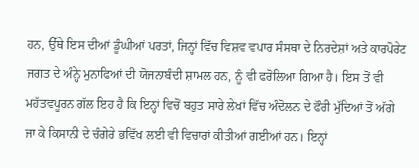ਹਨ, ਉੱਥੇ ਇਸ ਦੀਆਂ ਡੂੰਘੀਆਂ ਪਰਤਾਂ, ਜਿਨ੍ਹਾਂ ਵਿੱਚ ਵਿਸ਼ਵ ਵਪਾਰ ਸੰਸਥਾ ਦੇ ਨਿਰਦੇਸ਼ਾਂ ਅਤੇ ਕਾਰਪੋਰੇਟ ਜਗਤ ਦੇ ਅੰਨ੍ਹੇ ਮੁਨਾਫਿਆਂ ਦੀ ਯੋਜਨਾਬੰਦੀ ਸ਼ਾਮਲ ਹਨ, ਨੂੰ ਵੀ ਫਰੋਲਿਆ ਗਿਆ ਹੈ। ਇਸ ਤੋਂ ਵੀ ਮਹੱਤਵਪੂਰਨ ਗੱਲ ਇਹ ਹੈ ਕਿ ਇਨ੍ਹਾਂ ਵਿਚੋਂ ਬਹੁਤ ਸਾਰੇ ਲੇਖਾਂ ਵਿੱਚ ਅੰਦੋਲਨ ਦੇ ਫੌਰੀ ਮੁੱਦਿਆਂ ਤੋਂ ਅੱਗੇ ਜਾ ਕੇ ਕਿਸਾਨੀ ਦੇ ਚੰਗੇਰੇ ਭਵਿੱਖ ਲਈ ਵੀ ਵਿਚਾਰਾਂ ਕੀਤੀਆਂ ਗਈਆਂ ਹਨ। ਇਨ੍ਹਾਂ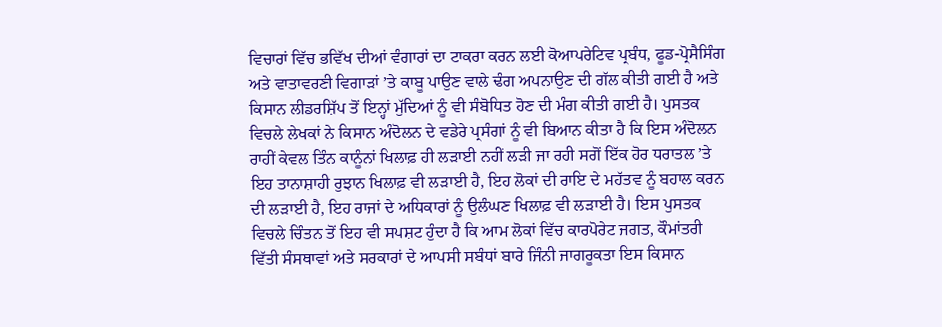ਵਿਚਾਰਾਂ ਵਿੱਚ ਭਵਿੱਖ ਦੀਆਂ ਵੰਗਾਰਾਂ ਦਾ ਟਾਕਰਾ ਕਰਨ ਲਈ ਕੋਆਪਰੇਟਿਵ ਪ੍ਰਬੰਧ, ਫੂਡ-ਪ੍ਰੋਸੈਸਿੰਗ ਅਤੇ ਵਾਤਾਵਰਣੀ ਵਿਗਾੜਾਂ ’ਤੇ ਕਾਬੂ ਪਾਉਣ ਵਾਲੇ ਢੰਗ ਅਪਨਾਉਣ ਦੀ ਗੱਲ ਕੀਤੀ ਗਈ ਹੈ ਅਤੇ ਕਿਸਾਨ ਲੀਡਰਸ਼ਿੱਪ ਤੋਂ ਇਨ੍ਹਾਂ ਮੁੱਦਿਆਂ ਨੂੰ ਵੀ ਸੰਬੋਧਿਤ ਹੋਣ ਦੀ ਮੰਗ ਕੀਤੀ ਗਈ ਹੈ। ਪੁਸਤਕ ਵਿਚਲੇ ਲੇਖਕਾਂ ਨੇ ਕਿਸਾਨ ਅੰਦੋਲਨ ਦੇ ਵਡੇਰੇ ਪ੍ਰਸੰਗਾਂ ਨੂੰ ਵੀ ਬਿਆਨ ਕੀਤਾ ਹੈ ਕਿ ਇਸ ਅੰਦੋਲਨ ਰਾਹੀਂ ਕੇਵਲ ਤਿੰਨ ਕਾਨੂੰਨਾਂ ਖਿਲਾਫ਼ ਹੀ ਲੜਾਈ ਨਹੀਂ ਲੜੀ ਜਾ ਰਹੀ ਸਗੋਂ ਇੱਕ ਹੋਰ ਧਰਾਤਲ ’ਤੇ ਇਹ ਤਾਨਾਸ਼ਾਹੀ ਰੁਝਾਨ ਖਿਲਾਫ਼ ਵੀ ਲੜਾਈ ਹੈ, ਇਹ ਲੋਕਾਂ ਦੀ ਰਾਇ ਦੇ ਮਹੱਤਵ ਨੂੰ ਬਹਾਲ ਕਰਨ ਦੀ ਲੜਾਈ ਹੈ, ਇਹ ਰਾਜਾਂ ਦੇ ਅਧਿਕਾਰਾਂ ਨੂੰ ਉਲੰਘਣ ਖਿਲਾਫ਼ ਵੀ ਲੜਾਈ ਹੈ। ਇਸ ਪੁਸਤਕ ਵਿਚਲੇ ਚਿੰਤਨ ਤੋਂ ਇਹ ਵੀ ਸਪਸ਼ਟ ਹੁੰਦਾ ਹੈ ਕਿ ਆਮ ਲੋਕਾਂ ਵਿੱਚ ਕਾਰਪੋਰੇਟ ਜਗਤ, ਕੌਮਾਂਤਰੀ ਵਿੱਤੀ ਸੰਸਥਾਵਾਂ ਅਤੇ ਸਰਕਾਰਾਂ ਦੇ ਆਪਸੀ ਸਬੰਧਾਂ ਬਾਰੇ ਜਿੰਨੀ ਜਾਗਰੂਕਤਾ ਇਸ ਕਿਸਾਨ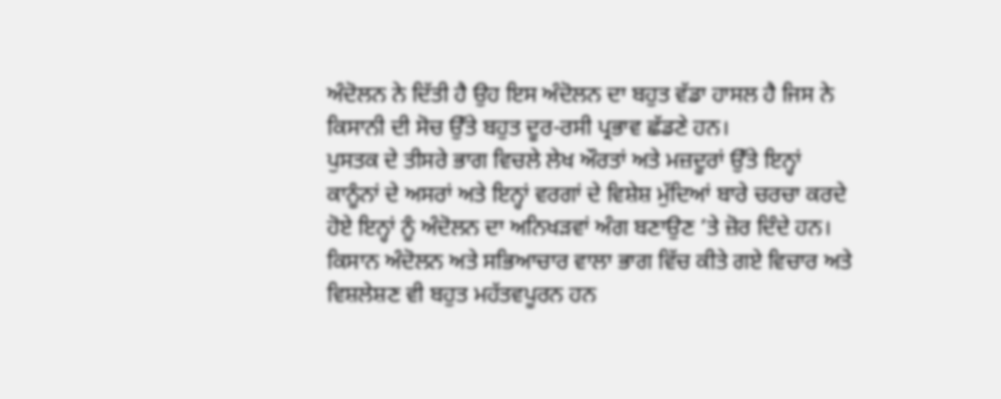ਅੰਦੋਲਨ ਨੇ ਦਿੱਤੀ ਹੈ ਉਹ ਇਸ ਅੰਦੋਲਨ ਦਾ ਬਹੁਤ ਵੱਡਾ ਹਾਸਲ ਹੈ ਜਿਸ ਨੇ ਕਿਸਾਨੀ ਦੀ ਸੋਚ ਉੱਤੇ ਬਹੁਤ ਦੂਰ-ਰਸੀ ਪ੍ਰਭਾਵ ਛੱਡਣੇ ਹਨ।
ਪੁਸਤਕ ਦੇ ਤੀਸਰੇ ਭਾਗ ਵਿਚਲੇ ਲੇਖ ਔਰਤਾਂ ਅਤੇ ਮਜ਼ਦੂਰਾਂ ਉੱਤੇ ਇਨ੍ਹਾਂ ਕਾਨੂੰਨਾਂ ਦੇ ਅਸਰਾਂ ਅਤੇ ਇਨ੍ਹਾਂ ਵਰਗਾਂ ਦੇ ਵਿਸ਼ੇਸ਼ ਮੁੱਦਿਆਂ ਬਾਰੇ ਚਰਚਾ ਕਰਦੇ ਹੋਏ ਇਨ੍ਹਾਂ ਨੂੰ ਅੰਦੋਲਨ ਦਾ ਅਨਿਖੜਵਾਂ ਅੰਗ ਬਣਾਉਣ ’ਤੇ ਜ਼ੋਰ ਦਿੰਦੇ ਹਨ।
ਕਿਸਾਨ ਅੰਦੋਲਨ ਅਤੇ ਸਭਿਆਚਾਰ ਵਾਲਾ ਭਾਗ ਵਿੱਚ ਕੀਤੇ ਗਏ ਵਿਚਾਰ ਅਤੇ ਵਿਸ਼ਲੇਸ਼ਣ ਵੀ ਬਹੁਤ ਮਹੱਤਵਪੂਰਨ ਹਨ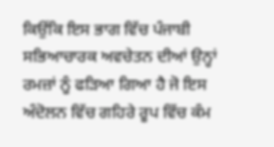ਕਿਉਂਕਿ ਇਸ ਭਾਗ ਵਿੱਚ ਪੰਜਾਬੀ ਸਭਿਆਚਾਰਕ ਅਵਚੇਤਨ ਦੀਆਂ ਉਨ੍ਹਾਂ ਰਮਜ਼ਾਂ ਨੂੰ ਫੜਿਆ ਗਿਆ ਹੈ ਜੋ ਇਸ ਅੰਦੋਲਨ ਵਿੱਚ ਗਹਿਰੇ ਰੂਪ ਵਿੱਚ ਕੰਮ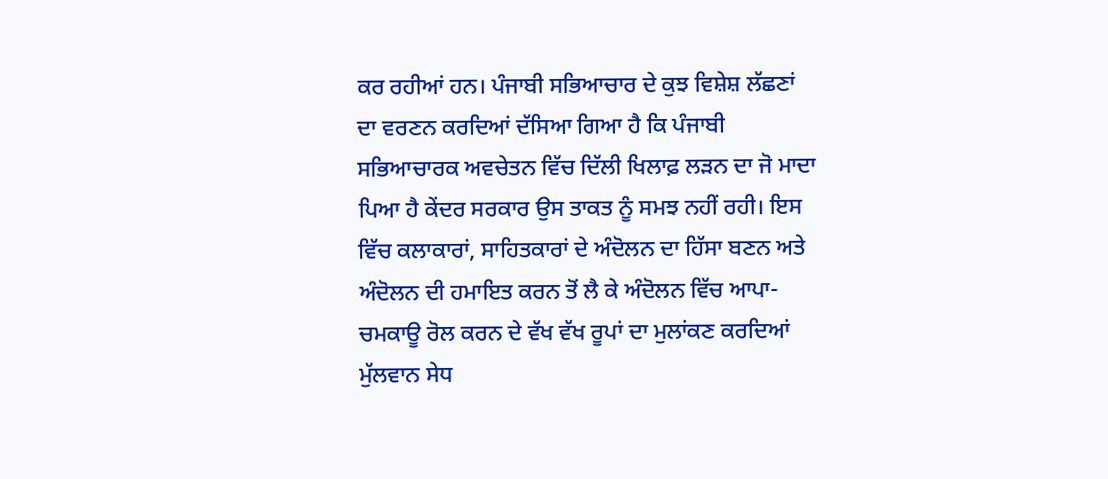ਕਰ ਰਹੀਆਂ ਹਨ। ਪੰਜਾਬੀ ਸਭਿਆਚਾਰ ਦੇ ਕੁਝ ਵਿਸ਼ੇਸ਼ ਲੱਛਣਾਂ ਦਾ ਵਰਣਨ ਕਰਦਿਆਂ ਦੱਸਿਆ ਗਿਆ ਹੈ ਕਿ ਪੰਜਾਬੀ ਸਭਿਆਚਾਰਕ ਅਵਚੇਤਨ ਵਿੱਚ ਦਿੱਲੀ ਖਿਲਾਫ਼ ਲੜਨ ਦਾ ਜੋ ਮਾਦਾ ਪਿਆ ਹੈ ਕੇਂਦਰ ਸਰਕਾਰ ਉਸ ਤਾਕਤ ਨੂੰ ਸਮਝ ਨਹੀਂ ਰਹੀ। ਇਸ ਵਿੱਚ ਕਲਾਕਾਰਾਂ, ਸਾਹਿਤਕਾਰਾਂ ਦੇ ਅੰਦੋਲਨ ਦਾ ਹਿੱਸਾ ਬਣਨ ਅਤੇ ਅੰਦੋਲਨ ਦੀ ਹਮਾਇਤ ਕਰਨ ਤੋਂ ਲੈ ਕੇ ਅੰਦੋਲਨ ਵਿੱਚ ਆਪਾ-ਚਮਕਾਊ ਰੋਲ ਕਰਨ ਦੇ ਵੱਖ ਵੱਖ ਰੂਪਾਂ ਦਾ ਮੁਲਾਂਕਣ ਕਰਦਿਆਂ ਮੁੱਲਵਾਨ ਸੇਧ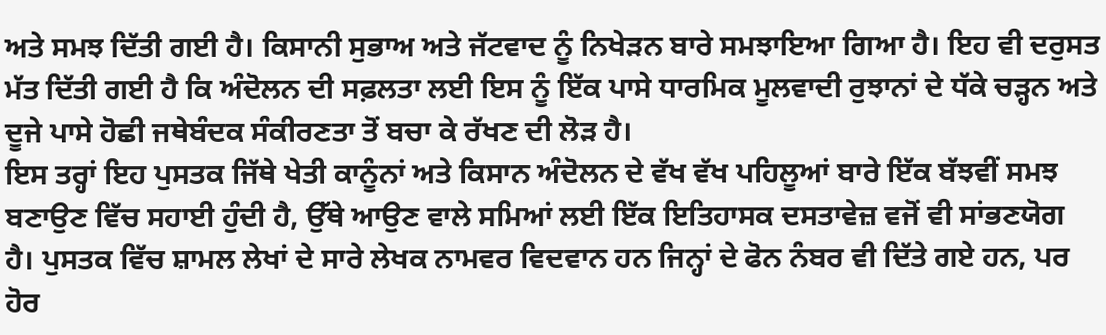ਅਤੇ ਸਮਝ ਦਿੱਤੀ ਗਈ ਹੈ। ਕਿਸਾਨੀ ਸੁਭਾਅ ਅਤੇ ਜੱਟਵਾਦ ਨੂੰ ਨਿਖੇੜਨ ਬਾਰੇ ਸਮਝਾਇਆ ਗਿਆ ਹੈ। ਇਹ ਵੀ ਦਰੁਸਤ ਮੱਤ ਦਿੱਤੀ ਗਈ ਹੈ ਕਿ ਅੰਦੋਲਨ ਦੀ ਸਫ਼ਲਤਾ ਲਈ ਇਸ ਨੂੰ ਇੱਕ ਪਾਸੇ ਧਾਰਮਿਕ ਮੂਲਵਾਦੀ ਰੁਝਾਨਾਂ ਦੇ ਧੱਕੇ ਚੜ੍ਹਨ ਅਤੇ ਦੂਜੇ ਪਾਸੇ ਹੋਛੀ ਜਥੇਬੰਦਕ ਸੰਕੀਰਣਤਾ ਤੋਂ ਬਚਾ ਕੇ ਰੱਖਣ ਦੀ ਲੋੜ ਹੈ।
ਇਸ ਤਰ੍ਹਾਂ ਇਹ ਪੁਸਤਕ ਜਿੱਥੇ ਖੇਤੀ ਕਾਨੂੰਨਾਂ ਅਤੇ ਕਿਸਾਨ ਅੰਦੋਲਨ ਦੇ ਵੱਖ ਵੱਖ ਪਹਿਲੂਆਂ ਬਾਰੇ ਇੱਕ ਬੱਝਵੀਂ ਸਮਝ ਬਣਾਉਣ ਵਿੱਚ ਸਹਾਈ ਹੁੰਦੀ ਹੈ, ਉੱਥੇ ਆਉਣ ਵਾਲੇ ਸਮਿਆਂ ਲਈ ਇੱਕ ਇਤਿਹਾਸਕ ਦਸਤਾਵੇਜ਼ ਵਜੋਂ ਵੀ ਸਾਂਭਣਯੋਗ ਹੈ। ਪੁਸਤਕ ਵਿੱਚ ਸ਼ਾਮਲ ਲੇਖਾਂ ਦੇ ਸਾਰੇ ਲੇਖਕ ਨਾਮਵਰ ਵਿਦਵਾਨ ਹਨ ਜਿਨ੍ਹਾਂ ਦੇ ਫੋਨ ਨੰਬਰ ਵੀ ਦਿੱਤੇ ਗਏ ਹਨ, ਪਰ ਹੋਰ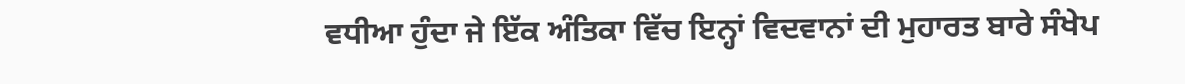ਵਧੀਆ ਹੁੰਦਾ ਜੇ ਇੱਕ ਅੰਤਿਕਾ ਵਿੱਚ ਇਨ੍ਹਾਂ ਵਿਦਵਾਨਾਂ ਦੀ ਮੁਹਾਰਤ ਬਾਰੇ ਸੰਖੇਪ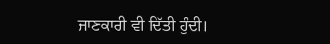ਜਾਣਕਾਰੀ ਵੀ ਦਿੱਤੀ ਹੁੰਦੀ।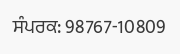ਸੰਪਰਕ: 98767-10809